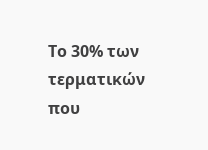Το 30% των τερματικών που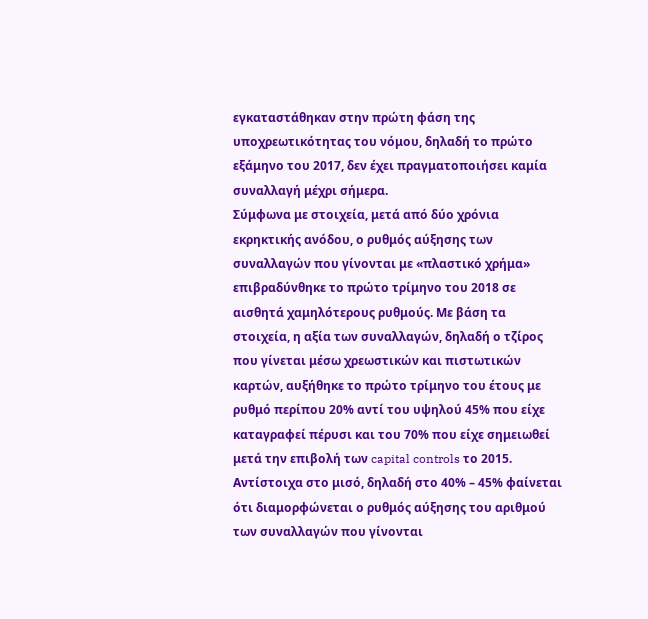εγκαταστάθηκαν στην πρώτη φάση της υποχρεωτικότητας του νόμου, δηλαδή το πρώτο εξάμηνο του 2017, δεν έχει πραγματοποιήσει καμία συναλλαγή μέχρι σήμερα.
Σύμφωνα με στοιχεία, μετά από δύο χρόνια εκρηκτικής ανόδου, ο ρυθμός αύξησης των συναλλαγών που γίνονται με «πλαστικό χρήμα» επιβραδύνθηκε το πρώτο τρίμηνο του 2018 σε αισθητά χαμηλότερους ρυθμούς. Με βάση τα στοιχεία, η αξία των συναλλαγών, δηλαδή ο τζίρος που γίνεται μέσω χρεωστικών και πιστωτικών καρτών, αυξήθηκε το πρώτο τρίμηνο του έτους με ρυθμό περίπου 20% αντί του υψηλού 45% που είχε καταγραφεί πέρυσι και του 70% που είχε σημειωθεί μετά την επιβολή των capital controls το 2015.
Αντίστοιχα στο μισό, δηλαδή στο 40% – 45% φαίνεται ότι διαμορφώνεται ο ρυθμός αύξησης του αριθμού των συναλλαγών που γίνονται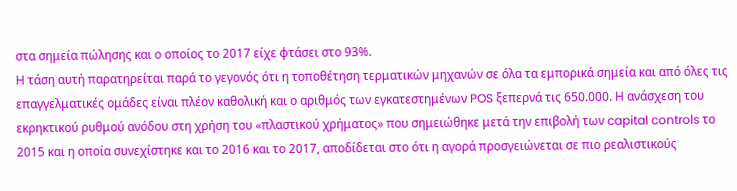στα σημεία πώλησης και ο οποίος το 2017 είχε φτάσει στο 93%.
Η τάση αυτή παρατηρείται παρά το γεγονός ότι η τοποθέτηση τερματικών μηχανών σε όλα τα εμπορικά σημεία και από όλες τις επαγγελματικές ομάδες είναι πλέον καθολική και ο αριθμός των εγκατεστημένων POS ξεπερνά τις 650.000. Η ανάσχεση του εκρηκτικού ρυθμού ανόδου στη χρήση του «πλαστικού χρήματος» που σημειώθηκε μετά την επιβολή των capital controls το 2015 και η οποία συνεχίστηκε και το 2016 και το 2017, αποδίδεται στο ότι η αγορά προσγειώνεται σε πιο ρεαλιστικούς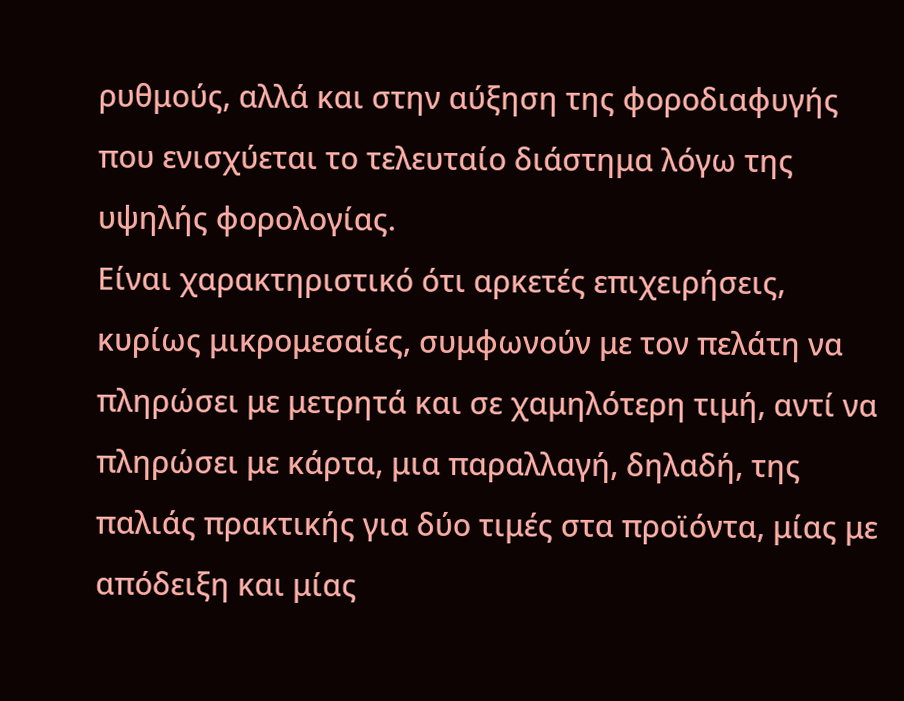ρυθμούς, αλλά και στην αύξηση της φοροδιαφυγής που ενισχύεται το τελευταίο διάστημα λόγω της υψηλής φορολογίας.
Είναι χαρακτηριστικό ότι αρκετές επιχειρήσεις, κυρίως μικρομεσαίες, συμφωνούν με τον πελάτη να πληρώσει με μετρητά και σε χαμηλότερη τιμή, αντί να πληρώσει με κάρτα, μια παραλλαγή, δηλαδή, της παλιάς πρακτικής για δύο τιμές στα προϊόντα, μίας με απόδειξη και μίας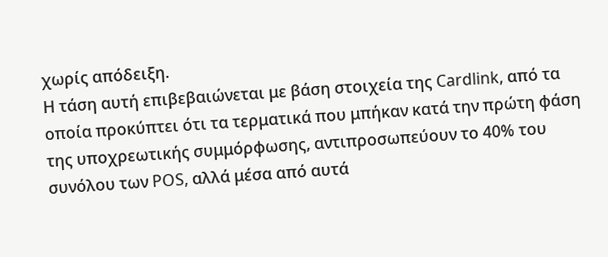χωρίς απόδειξη.
Η τάση αυτή επιβεβαιώνεται με βάση στοιχεία της Cardlink, από τα οποία προκύπτει ότι τα τερματικά που μπήκαν κατά την πρώτη φάση της υποχρεωτικής συμμόρφωσης, αντιπροσωπεύουν το 40% του συνόλου των POS, αλλά μέσα από αυτά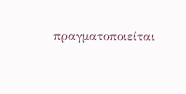πραγματοποιείται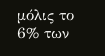μόλις το 6% των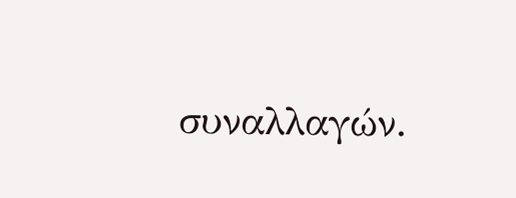συναλλαγών.